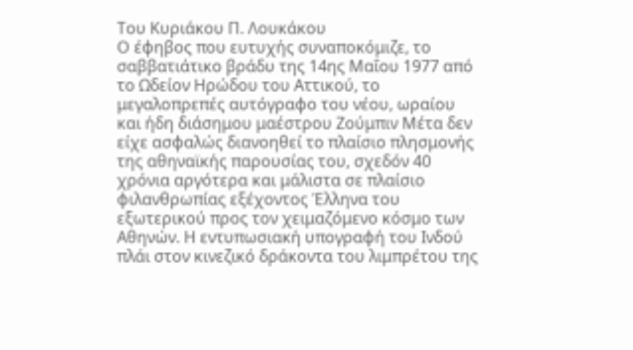Του Κυριάκου Π. Λουκάκου
Ο έφηβος που ευτυχής συναποκόμιζε, το σαββατιάτικο βράδυ της 14ης Μαΐου 1977 από το Ωδείον Ηρώδου του Αττικού, το μεγαλοπρεπές αυτόγραφο του νέου, ωραίου και ήδη διάσημου μαέστρου Ζούμπιν Μέτα δεν είχε ασφαλώς διανοηθεί το πλαίσιο πλησμονής της αθηναϊκής παρουσίας του, σχεδόν 40 χρόνια αργότερα και μάλιστα σε πλαίσιο φιλανθρωπίας εξέχοντος Έλληνα του εξωτερικού προς τον χειμαζόμενο κόσμο των Αθηνών. Η εντυπωσιακή υπογραφή του Ινδού πλάι στον κινεζικό δράκοντα του λιμπρέτου της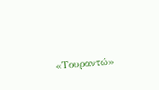«Τουραντώ»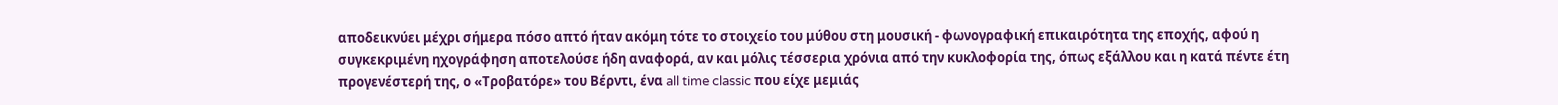αποδεικνύει μέχρι σήμερα πόσο απτό ήταν ακόμη τότε το στοιχείο του μύθου στη μουσική - φωνογραφική επικαιρότητα της εποχής, αφού η συγκεκριμένη ηχογράφηση αποτελούσε ήδη αναφορά, αν και μόλις τέσσερια χρόνια από την κυκλοφορία της, όπως εξάλλου και η κατά πέντε έτη προγενέστερή της, ο «Τροβατόρε» του Βέρντι, ένα all time classic που είχε μεμιάς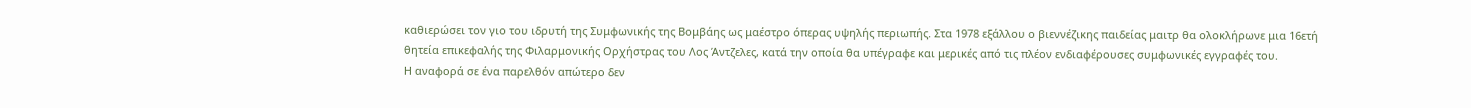καθιερώσει τον γιο του ιδρυτή της Συμφωνικής της Βομβάης ως μαέστρο όπερας υψηλής περιωπής. Στα 1978 εξάλλου ο βιεννέζικης παιδείας μαιτρ θα ολοκλήρωνε μια 16ετή θητεία επικεφαλής της Φιλαρμονικής Ορχήστρας του Λος Άντζελες, κατά την οποία θα υπέγραφε και μερικές από τις πλέον ενδιαφέρουσες συμφωνικές εγγραφές του.
Η αναφορά σε ένα παρελθόν απώτερο δεν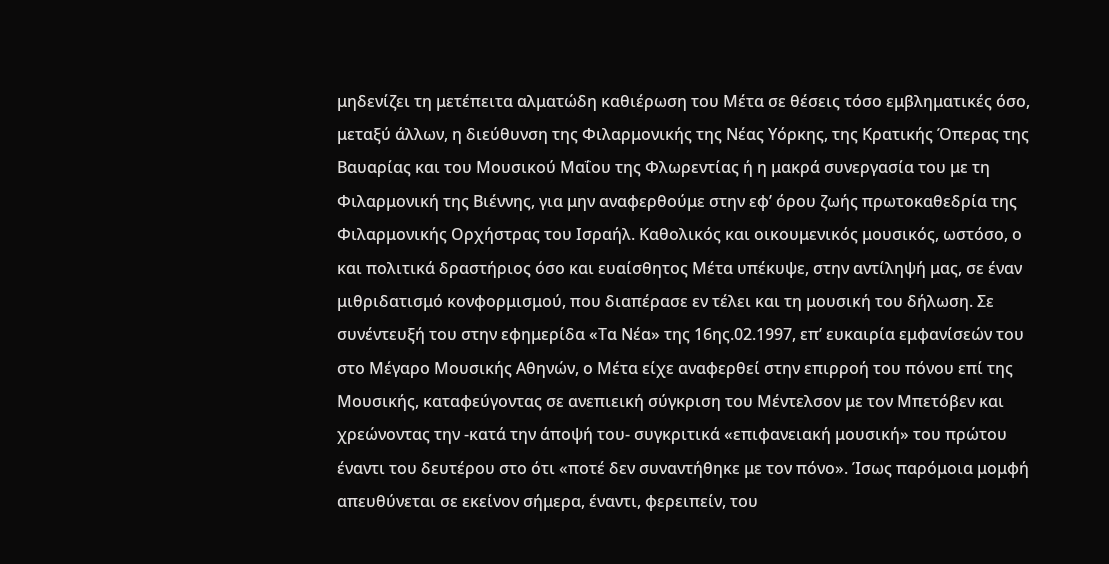μηδενίζει τη μετέπειτα αλματώδη καθιέρωση του Μέτα σε θέσεις τόσο εμβληματικές όσο, μεταξύ άλλων, η διεύθυνση της Φιλαρμονικής της Νέας Υόρκης, της Κρατικής Όπερας της Βαυαρίας και του Μουσικού Μαΐου της Φλωρεντίας ή η μακρά συνεργασία του με τη Φιλαρμονική της Βιέννης, για μην αναφερθούμε στην εφ’ όρου ζωής πρωτοκαθεδρία της Φιλαρμονικής Ορχήστρας του Ισραήλ. Καθολικός και οικουμενικός μουσικός, ωστόσο, ο και πολιτικά δραστήριος όσο και ευαίσθητος Μέτα υπέκυψε, στην αντίληψή μας, σε έναν μιθριδατισμό κονφορμισμού, που διαπέρασε εν τέλει και τη μουσική του δήλωση. Σε συνέντευξή του στην εφημερίδα «Τα Νέα» της 16ης.02.1997, επ’ ευκαιρία εμφανίσεών του στο Μέγαρο Μουσικής Αθηνών, ο Μέτα είχε αναφερθεί στην επιρροή του πόνου επί της Μουσικής, καταφεύγοντας σε ανεπιεική σύγκριση του Μέντελσον με τον Μπετόβεν και χρεώνοντας την -κατά την άποψή του- συγκριτικά «επιφανειακή μουσική» του πρώτου έναντι του δευτέρου στο ότι «ποτέ δεν συναντήθηκε με τον πόνο». Ίσως παρόμοια μομφή απευθύνεται σε εκείνον σήμερα, έναντι, φερειπείν, του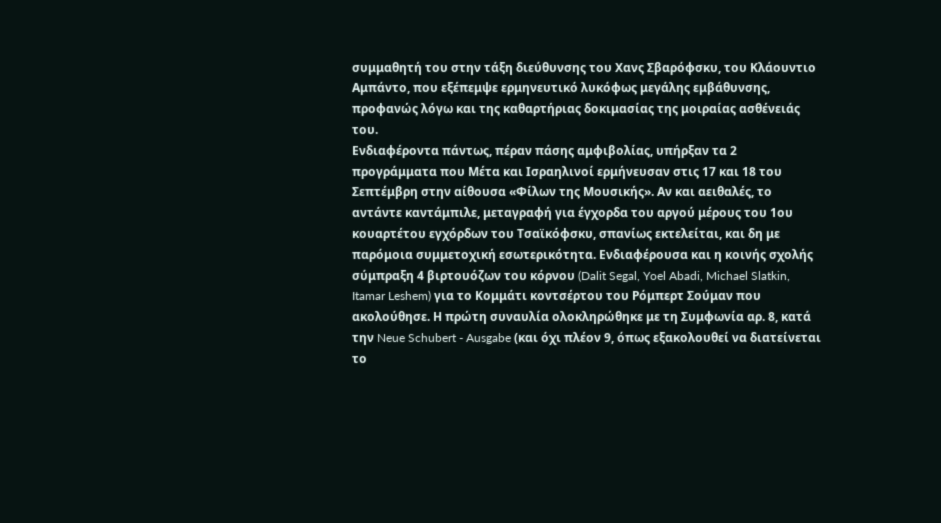συμμαθητή του στην τάξη διεύθυνσης του Χανς Σβαρόφσκυ, του Κλάουντιο Αμπάντο, που εξέπεμψε ερμηνευτικό λυκόφως μεγάλης εμβάθυνσης, προφανώς λόγω και της καθαρτήριας δοκιμασίας της μοιραίας ασθένειάς του.
Ενδιαφέροντα πάντως, πέραν πάσης αμφιβολίας, υπήρξαν τα 2 προγράμματα που Μέτα και Ισραηλινοί ερμήνευσαν στις 17 και 18 του Σεπτέμβρη στην αίθουσα «Φίλων της Μουσικής». Αν και αειθαλές, το αντάντε καντάμπιλε, μεταγραφή για έγχορδα του αργού μέρους του 1ου κουαρτέτου εγχόρδων του Τσαϊκόφσκυ, σπανίως εκτελείται, και δη με παρόμοια συμμετοχική εσωτερικότητα. Ενδιαφέρουσα και η κοινής σχολής σύμπραξη 4 βιρτουόζων του κόρνου (Dalit Segal, Yoel Abadi, Michael Slatkin, Itamar Leshem) για το Κομμάτι κοντσέρτου του Ρόμπερτ Σούμαν που ακολούθησε. Η πρώτη συναυλία ολοκληρώθηκε με τη Συμφωνία αρ. 8, κατά την Neue Schubert - Ausgabe (και όχι πλέον 9, όπως εξακολουθεί να διατείνεται το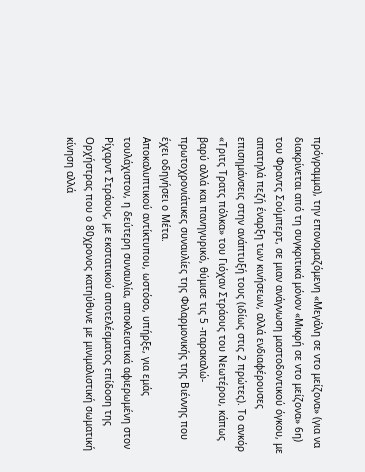πρόγραμμα), την επονομαζόμενη «Μεγάλη σε ντο μείζονα» (για να διακρίνεται από τη συγκριτικά μόνον «Μικρή σε ντο μείζονα» 6η) του Φραντς Σούμπερτ, σε μιαν ανάγνωση μαστοδοντικού όγκου, με απατηλά πεζή έναρξη των κινήσεων, αλλά ενδιαφέρουσες επισημάνσεις στην ανάπτυξή τους (ιδίως στις 2 πρώτες). Το ανκόρ «Τριτς Τρατς πόλκα» του Γιόχαν Στράους του Νεωτέρου, κάπως βαρύ αλλά και πανηγυρικό, θύμισε τις 5 -παρακαλώ- πρωτοχρονιάτικες συναυλίες της Φιλαρμονικής της Βιέννης που έχει οδηγήσει ο Μέτα.
Αποκαλυπτικού αντίκτυπου, ωστόσο, υπήρξε, για εμάς τουλάχιστον, η δεύτερη συναυλία, αποκλειστικά αφιερωμένη στον Ρίχαρντ Στράους, με εκστατικού αποτελέσματος επίδοση της Ορχήστρας που ο 80χρονος κατηύθυνε με μινιμαλιστική σωματική κίνηση αλλά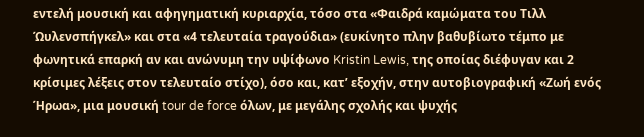εντελή μουσική και αφηγηματική κυριαρχία, τόσο στα «Φαιδρά καμώματα του Τιλλ Ώυλενσπήγκελ» και στα «4 τελευταία τραγούδια» (ευκίνητο πλην βαθυβίωτο τέμπο με φωνητικά επαρκή αν και ανώνυμη την υψίφωνο Kristin Lewis, της οποίας διέφυγαν και 2 κρίσιμες λέξεις στον τελευταίο στίχο), όσο και, κατ’ εξοχήν, στην αυτοβιογραφική «Ζωή ενός Ήρωα», μια μουσική tour de force όλων, με μεγάλης σχολής και ψυχής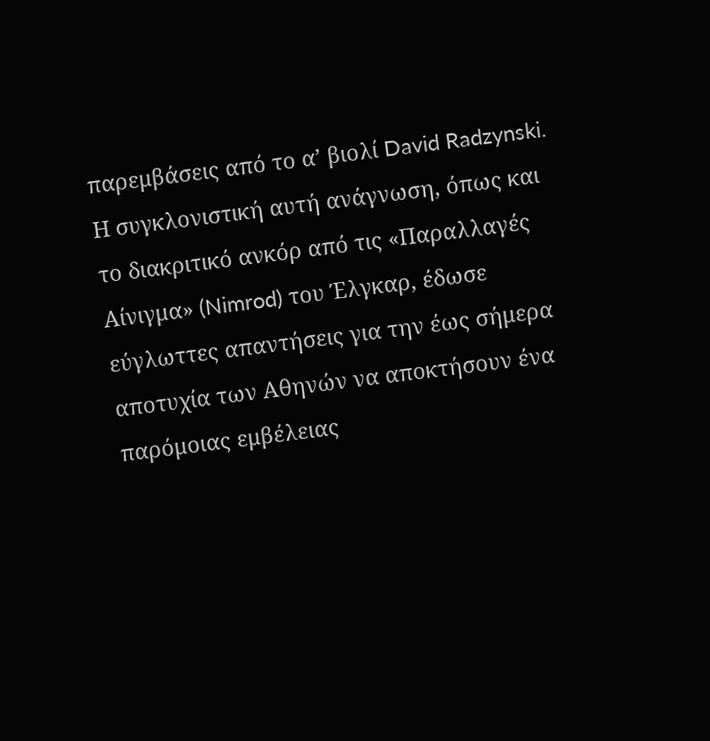παρεμβάσεις από το α’ βιολί David Radzynski. Η συγκλονιστική αυτή ανάγνωση, όπως και το διακριτικό ανκόρ από τις «Παραλλαγές Αίνιγμα» (Nimrod) του Έλγκαρ, έδωσε εύγλωττες απαντήσεις για την έως σήμερα αποτυχία των Αθηνών να αποκτήσουν ένα παρόμοιας εμβέλειας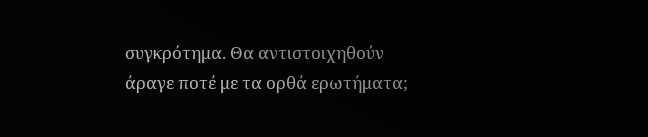συγκρότημα. Θα αντιστοιχηθούν άραγε ποτέ με τα ορθά ερωτήματα;